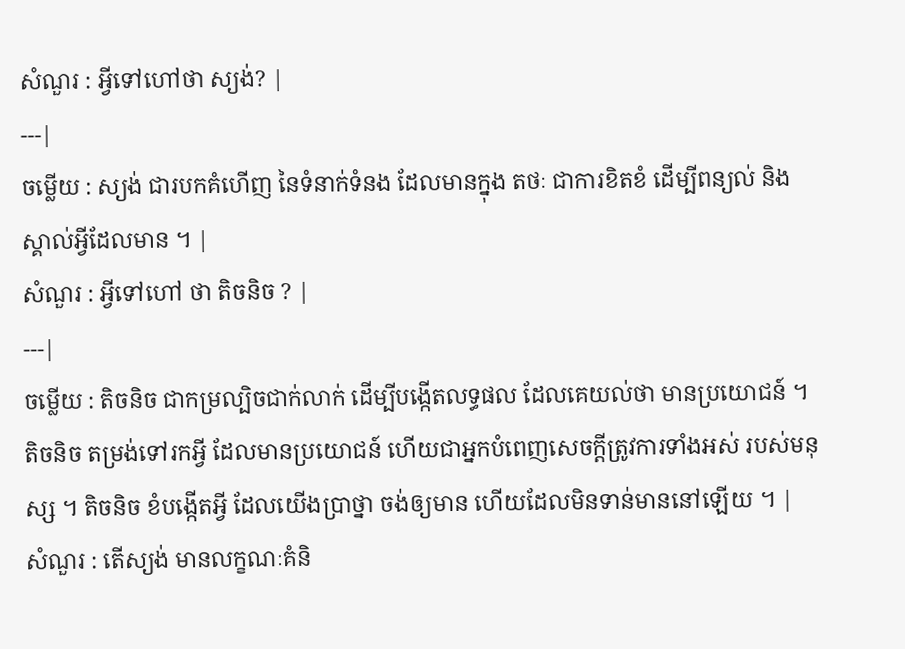សំណួរ : អ្វីទៅហៅថា ស្យង់? |
---|
ចម្លើយ : ស្យង់ ជារបកគំហើញ នៃទំនាក់ទំនង ដែលមានក្នុង តថៈ ជាការខិតខំ ដើម្បីពន្យល់ និងស្គាល់អ្វីដែលមាន ។ |
សំណួរ : អ្វីទៅហៅ ថា តិចនិច ? |
---|
ចម្លើយ : តិចនិច ជាកម្រល្បិចជាក់លាក់ ដើម្បីបង្កើតលទ្ធផល ដែលគេយល់ថា មានប្រយោជន៍ ។ តិចនិច តម្រង់ទៅរកអ្វី ដែលមានប្រយោជន៍ ហើយជាអ្នកបំពេញសេចក្ដីត្រូវការទាំងអស់ របស់មនុស្ស ។ តិចនិច ខំបង្កើតអ្វី ដែលយើងប្រាថ្នា ចង់ឲ្យមាន ហើយដែលមិនទាន់មាននៅឡើយ ។ |
សំណួរ : តើស្យង់ មានលក្ខណៈគំនិ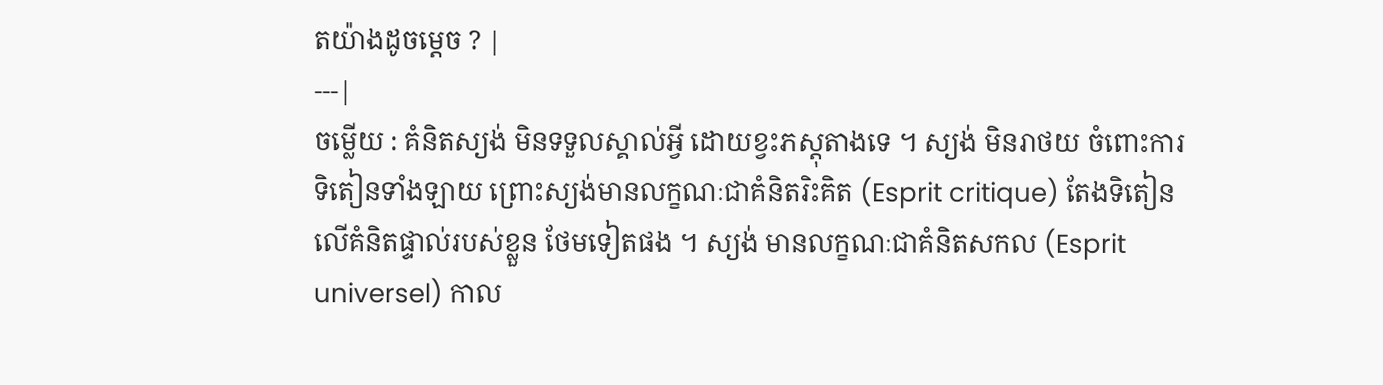តយ៉ាងដូចម្ដេច ? |
---|
ចម្លើយ : គំនិតស្យង់ មិនទទួលស្គាល់អ្វី ដោយខ្វះភស្តុតាងទេ ។ ស្យង់ មិនរាថយ ចំពោះការទិតៀនទាំងឡាយ ព្រោះស្យង់មានលក្ខណៈជាគំនិតរិះគិត (Esprit critique) តែងទិតៀនលើគំនិតផ្ទាល់របស់ខ្លួន ថែមទៀតផង ។ ស្យង់ មានលក្ខណៈជាគំនិតសកល (Esprit universel) កាល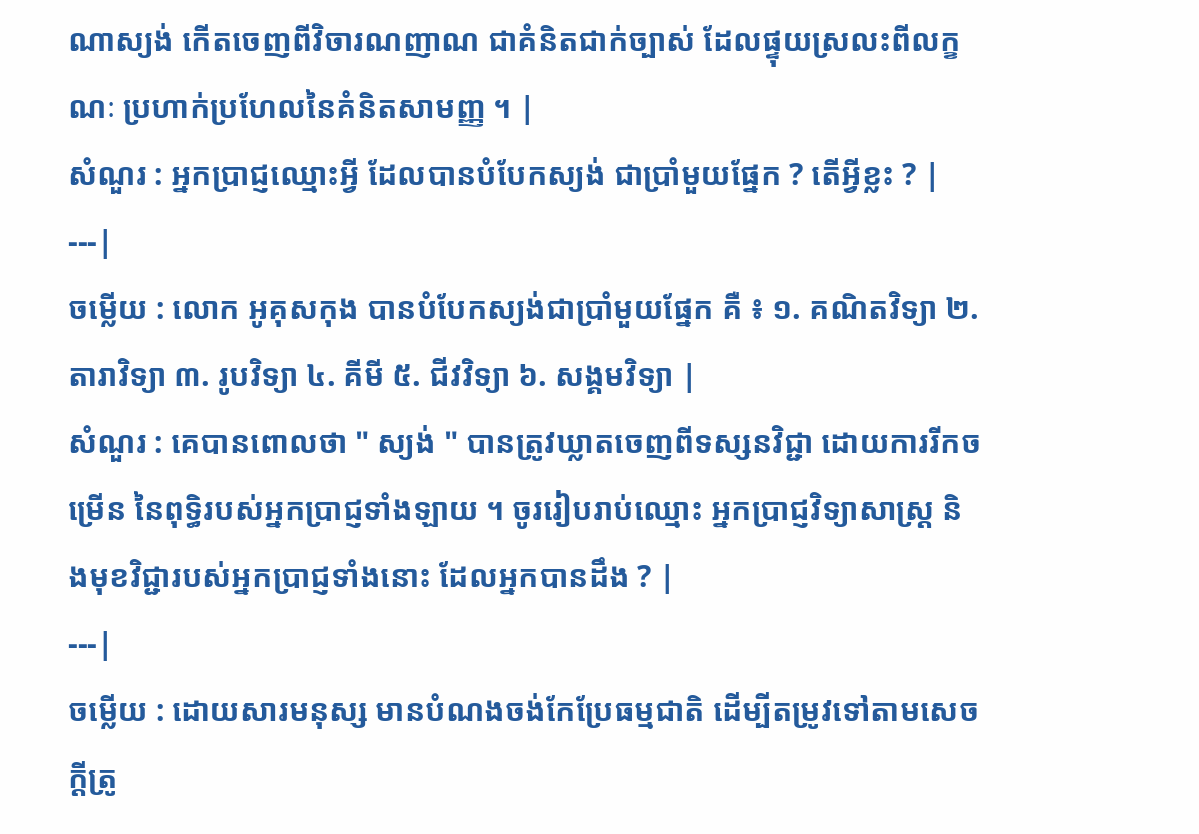ណាស្យង់ កើតចេញពីវិចារណញាណ ជាគំនិតជាក់ច្បាស់ ដែលផ្ទុយស្រលះពីលក្ខណៈ ប្រហាក់ប្រហែលនៃគំនិតសាមញ្ញ ។ |
សំណួរ : អ្នកប្រាជ្ញឈ្មោះអ្វី ដែលបានបំបែកស្យង់ ជាប្រាំមួយផ្នែក ? តើអ្វីខ្លះ ? |
---|
ចម្លើយ : លោក អូគុសកុង បានបំបែកស្យង់ជាប្រាំមួយផ្នែក គឺ ៖ ១. គណិតវិទ្យា ២. តារាវិទ្យា ៣. រូបវិទ្យា ៤. គីមី ៥. ជីវវិទ្យា ៦. សង្គមវិទ្យា |
សំណួរ : គេបានពោលថា " ស្យង់ " បានត្រូវឃ្លាតចេញពីទស្សនវិជ្ជា ដោយការរីកចម្រើន នៃពុទ្ធិរបស់អ្នកប្រាជ្ញទាំងឡាយ ។ ចូររៀបរាប់ឈ្មោះ អ្នកប្រាជ្ញវិទ្យាសាស្ត្រ និងមុខវិជ្ជារបស់អ្នកប្រាជ្ញទាំងនោះ ដែលអ្នកបានដឹង ? |
---|
ចម្លើយ : ដោយសារមនុស្ស មានបំណងចង់កែប្រែធម្មជាតិ ដើម្បីតម្រូវទៅតាមសេចក្ដីត្រូ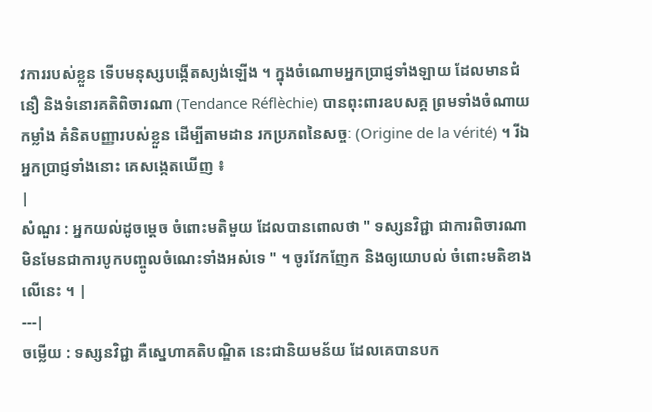វការរបស់ខ្លួន ទើបមនុស្សបង្កើតស្យង់ឡើង ។ ក្នុងចំណោមអ្នកប្រាជ្ញទាំងឡាយ ដែលមានជំនឿ និងទំនោរគតិពិចារណា (Tendance Réflèchie) បានពុះពារឧបសគ្គ ព្រមទាំងចំណាយកម្លាំង គំនិតបញ្ញារបស់ខ្លួន ដើម្បីតាមដាន រកប្រភពនៃសច្ចៈ (Origine de la vérité) ។ រីឯអ្នកប្រាជ្ញទាំងនោះ គេសង្កេតឃើញ ៖
|
សំណួរ : អ្នកយល់ដូចម្ដេច ចំពោះមតិមួយ ដែលបានពោលថា " ទស្សនវិជ្ជា ជាការពិចារណា មិនមែនជាការបូកបញ្ចូលចំណេះទាំងអស់ទេ " ។ ចូរវែកញែក និងឲ្យយោបល់ ចំពោះមតិខាងលើនេះ ។ |
---|
ចម្លើយ : ទស្សនវិជ្ជា គឺស្នេហាគតិបណ្ឌិត នេះជានិយមន័យ ដែលគេបានបក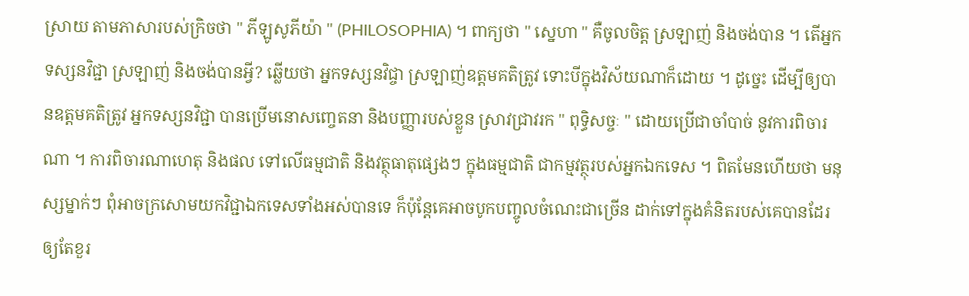ស្រាយ តាមភាសារបស់ក្រិចថា " ភីឡូសូភីយ៉ា " (PHILOSOPHIA) ។ ពាក្យថា " ស្នេហា " គឺចូលចិត្ត ស្រឡាញ់ និងចង់បាន ។ តើអ្នកទស្សនវិជ្ជា ស្រឡាញ់ និងចង់បានអ្វី? ឆ្លើយថា អ្នកទស្សនវិជ្ចា ស្រឡាញ់ឧត្ដមគតិត្រូវ ទោះបីក្នុងវិស័យណាក៏ដោយ ។ ដូច្នេះ ដើម្បីឲ្យបានឧត្ដមគតិត្រូវ អ្នកទស្សនវិជ្ជា បានប្រើមនោសញ្ចេតនា និងបញ្ញារបស់ខ្លួន ស្រាវជ្រាវរក " ពុទ្ធិសច្ចៈ " ដោយប្រើជាចាំបាច់ នូវការពិចារណា ។ ការពិចារណាហេតុ និងផល ទៅលើធម្មជាតិ និងវត្ថុធាតុផ្សេងៗ ក្នុងធម្មជាតិ ជាកម្មវត្ថុរបស់អ្នកឯកទេស ។ ពិតមែនហើយថា មនុស្សម្នាក់ៗ ពុំអាចក្រសោមយកវិជ្ជាឯកទេសទាំងអស់បានទេ ក៏ប៉ុន្តែគេអាចបូកបញ្ចូលចំណេះជាច្រើន ដាក់ទៅក្នុងគំនិតរបស់គេបានដែរ ឲ្យតែខួរ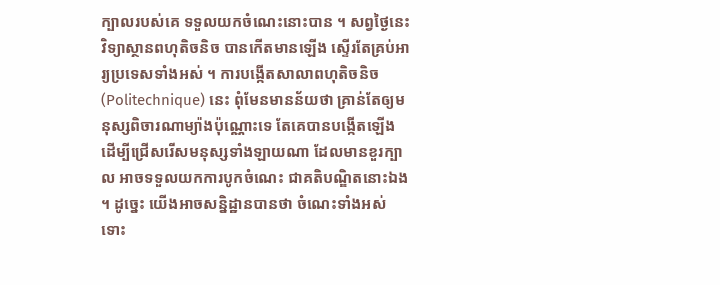ក្បាលរបស់គេ ទទួលយកចំណេះនោះបាន ។ សព្វថ្ងៃនេះ វិទ្យាស្ថានពហុតិចនិច បានកើតមានឡើង ស្ទើរតែគ្រប់អារ្យប្រទេសទាំងអស់ ។ ការបង្កើតសាលាពហុតិចនិច (Politechnique) នេះ ពុំមែនមានន័យថា គ្រាន់តែឲ្យមនុស្សពិចារណាម្យ៉ាងប៉ុណ្ណោះទេ តែគេបានបង្កើតឡើង ដើម្បីជ្រើសរើសមនុស្សទាំងឡាយណា ដែលមានខួរក្បាល អាចទទួលយកការបូកចំណេះ ជាគតិបណ្ឌិតនោះឯង ។ ដូច្នេះ យើងអាចសន្និដ្ឋានបានថា ចំណេះទាំងអស់ ទោះ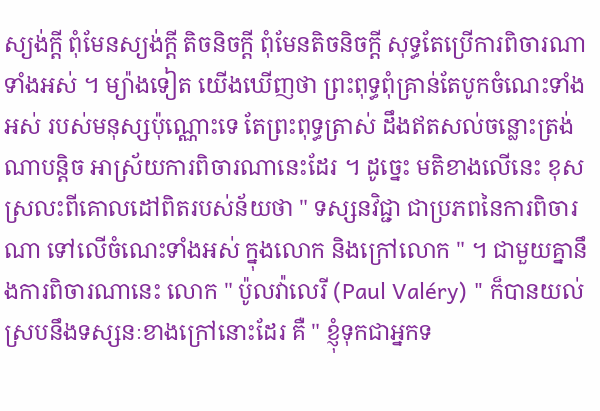ស្យង់ក្ដី ពុំមែនស្យង់ក្ដី តិចនិចក្ដី ពុំមែនតិចនិចក្ដី សុទ្ធតែប្រើការពិចារណាទាំងអស់ ។ ម្យ៉ាងទៀត យើងឃើញថា ព្រះពុទ្ធពុំគ្រាន់តែបូកចំណេះទាំងអស់ របស់មនុស្សប៉ុណ្ណោះទេ តែព្រះពុទ្ធត្រាស់ ដឹងឥតសល់ចន្លោះត្រង់ណាបន្តិច អាស្រ័យការពិចារណានេះដែរ ។ ដូច្នេះ មតិខាងលើនេះ ខុសស្រលះពីគោលដៅពិតរបស់ន័យថា " ទស្សនវិជ្ជា ជាប្រភពនៃការពិចារណា ទៅលើចំណេះទាំងអស់ ក្នុងលោក និងក្រៅលោក " ។ ជាមួយគ្នានឹងការពិចារណានេះ លោក " ប៉ូលវ៉ាលេរី (Paul Valéry) " ក៏បានយល់ស្របនឹងទស្សនៈខាងក្រៅនោះដែរ គឺ " ខ្ញុំទុកជាអ្នកទ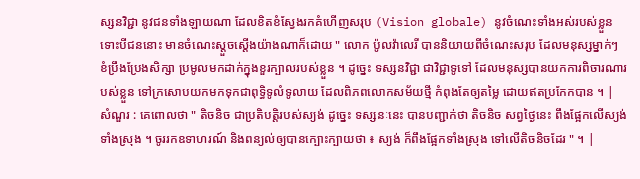ស្សនវិជ្ជា នូវជនទាំងឡាយណា ដែលខិតខំស្វែងរកគំហើញសរុប (Vision globale) នូវចំណេះទាំងអស់របស់ខ្លួន ទោះបីជននោះ មានចំណេះស្ដួចស្ដើងយ៉ាងណាក៏ដោយ " លោក ប៉ូលវ៉ាលេរី បាននិយាយពីចំណេះសរុប ដែលមនុស្សម្នាក់ៗ ខំប្រឹងប្រែងសិក្សា ប្រមូលមកដាក់ក្នុងខួរក្បាលរបស់ខ្លួន ។ ដូច្នេះ ទស្សនវិជ្ជា ជាវិជ្ជាទូទៅ ដែលមនុស្សបានយកការពិចារណារបស់ខ្លួន ទៅក្រសោបយកមកទុកជាពុទ្ធិទូលំទូលាយ ដែលពិភពលោកសម័យថ្មី កំពុងតែឲ្យតម្លៃ ដោយឥតប្រកែកបាន ។ |
សំណួរ : គេពោលថា " តិចនិច ជាប្រតិបត្តិរបស់ស្យង់ ដូច្នេះ ទស្សនៈនេះ បានបញ្ជាក់ថា តិចនិច សព្វថ្ងៃនេះ ពឹងផ្អែកលើស្យង់ទាំងស្រុង ។ ចូររកឧទាហរណ៍ និងពន្យល់ឲ្យបានក្បោះក្បាយថា ៖ ស្យង់ ក៏ពឹងផ្អែកទាំងស្រុង ទៅលើតិចនិចដែរ " ។ |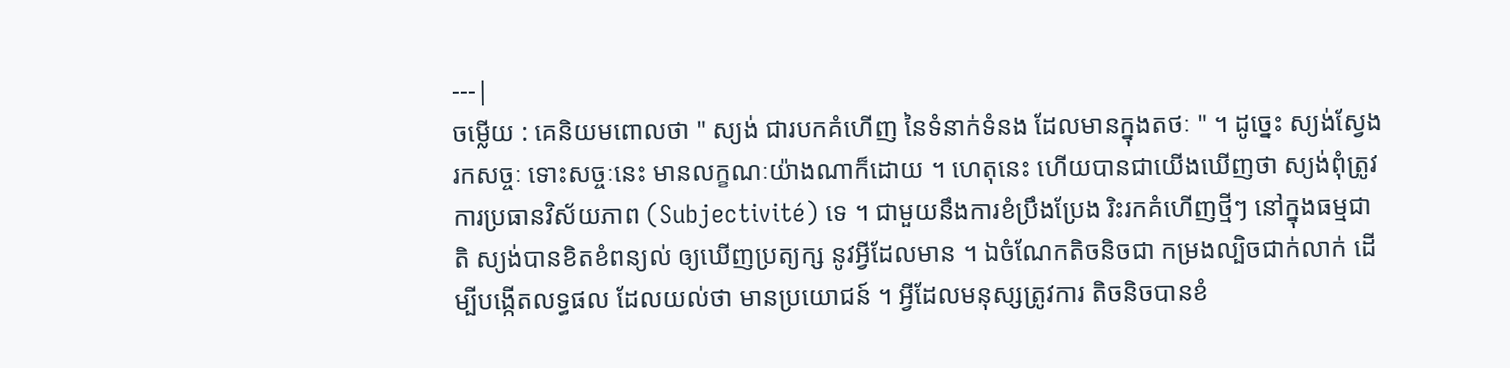---|
ចម្លើយ : គេនិយមពោលថា " ស្យង់ ជារបកគំហើញ នៃទំនាក់ទំនង ដែលមានក្នុងតថៈ " ។ ដូច្នេះ ស្យង់ស្វែងរកសច្ចៈ ទោះសច្ចៈនេះ មានលក្ខណៈយ៉ាងណាក៏ដោយ ។ ហេតុនេះ ហើយបានជាយើងឃើញថា ស្យង់ពុំត្រូវការប្រធានវិស័យភាព (Subjectivité) ទេ ។ ជាមួយនឹងការខំប្រឹងប្រែង រិះរកគំហើញថ្មីៗ នៅក្នុងធម្មជាតិ ស្យង់បានខិតខំពន្យល់ ឲ្យឃើញប្រត្យក្ស នូវអ្វីដែលមាន ។ ឯចំណែកតិចនិចជា កម្រងល្បិចជាក់លាក់ ដើម្បីបង្កើតលទ្ធផល ដែលយល់ថា មានប្រយោជន៍ ។ អ្វីដែលមនុស្សត្រូវការ តិចនិចបានខំ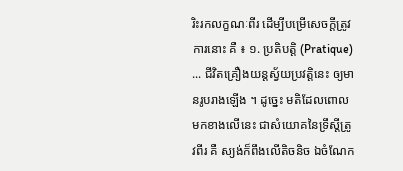រិះរកលក្ខណៈពីរ ដើម្បីបម្រើសេចក្ដីត្រូវការនោះ គឺ ៖ ១. ប្រតិបត្តិ (Pratique) ... ជីវិតគ្រឿងយន្តស្វ័យប្រវត្តិនេះ ឲ្យមានរូបរាងឡើង ។ ដូច្នេះ មតិដែលពោលមកខាងលើនេះ ជាសំយោគនៃទ្រឹស្ដីត្រូវពីរ គឺ ស្យង់ក៏ពឹងលើតិចនិច ឯចំណែក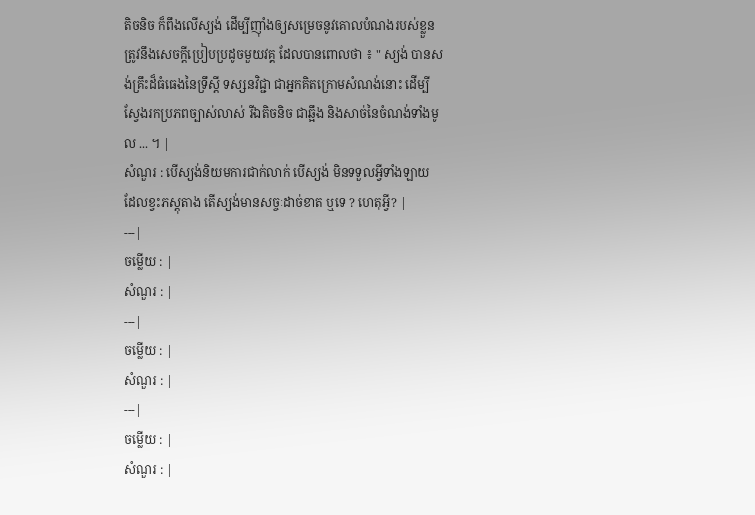តិចនិច ក៏ពឹងលើស្យង់ ដើម្បីញ៉ាំងឲ្យសម្រេចនូវគោលបំណងរបស់ខ្លួន ត្រូវនឹងសេចក្ដីប្រៀបប្រដូចមួយវគ្គ ដែលបានពោលថា ៖ " ស្យង់ បានសង់គ្រឹះដ៏ធំធេងនៃទ្រឹស្ដី ទស្សនវិជ្ជា ជាអ្នកគិតក្រោមសំណង់នោះ ដើម្បីស្វែងរកប្រភពច្បាស់លាស់ រីឯតិចនិច ជាឆ្អឹង និងសាច់នៃចំណង់ទាំងមូល ... ។ |
សំណួរ : បើស្យង់និយមការជាក់លាក់ បើស្យង់ មិនទទួលអ្វីទាំងឡាយ ដែលខ្វះភស្តុតាង តើស្យង់មានសច្ចៈដាច់ខាត ឬទេ ? ហេតុអ្វី? |
---|
ចម្លើយ : |
សំណួរ : |
---|
ចម្លើយ : |
សំណួរ : |
---|
ចម្លើយ : |
សំណួរ : |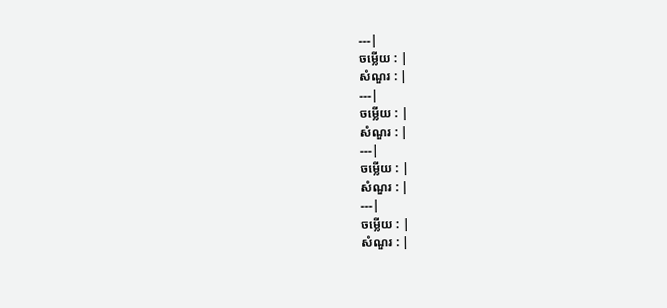---|
ចម្លើយ : |
សំណួរ : |
---|
ចម្លើយ : |
សំណួរ : |
---|
ចម្លើយ : |
សំណួរ : |
---|
ចម្លើយ : |
សំណួរ : |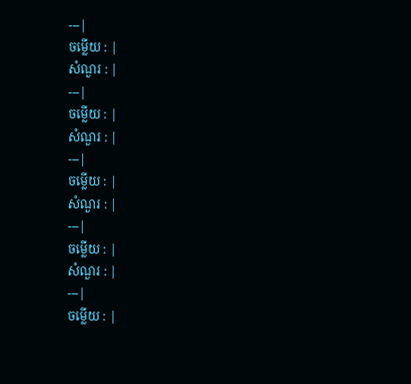---|
ចម្លើយ : |
សំណួរ : |
---|
ចម្លើយ : |
សំណួរ : |
---|
ចម្លើយ : |
សំណួរ : |
---|
ចម្លើយ : |
សំណួរ : |
---|
ចម្លើយ : |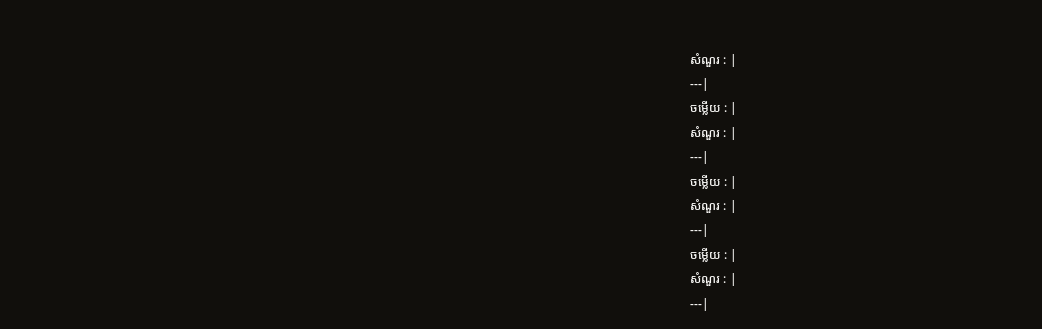សំណួរ : |
---|
ចម្លើយ : |
សំណួរ : |
---|
ចម្លើយ : |
សំណួរ : |
---|
ចម្លើយ : |
សំណួរ : |
---|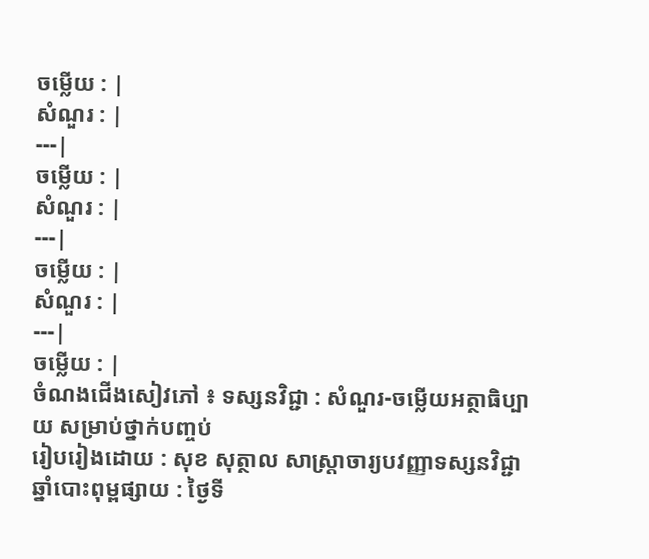ចម្លើយ : |
សំណួរ : |
---|
ចម្លើយ : |
សំណួរ : |
---|
ចម្លើយ : |
សំណួរ : |
---|
ចម្លើយ : |
ចំណងជើងសៀវភៅ ៖ ទស្សនវិជ្ជា : សំណួរ-ចម្លើយអត្ថាធិប្បាយ សម្រាប់ថ្នាក់បញ្ចប់
រៀបរៀងដោយ : សុខ សុត្ថាល សាស្ត្រាចារ្យបវញ្ញាទស្សនវិជ្ជា
ឆ្នាំបោះពុម្ពផ្សាយ : ថ្ងៃទី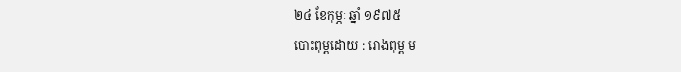២៤ ខែកុម្ភៈ ឆ្នាំ ១៩៧៥
បោះពុម្ពដោយ : រោងពុម្ព ម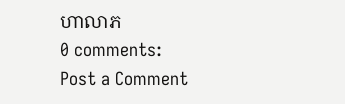ហាលាភ
0 comments:
Post a Comment